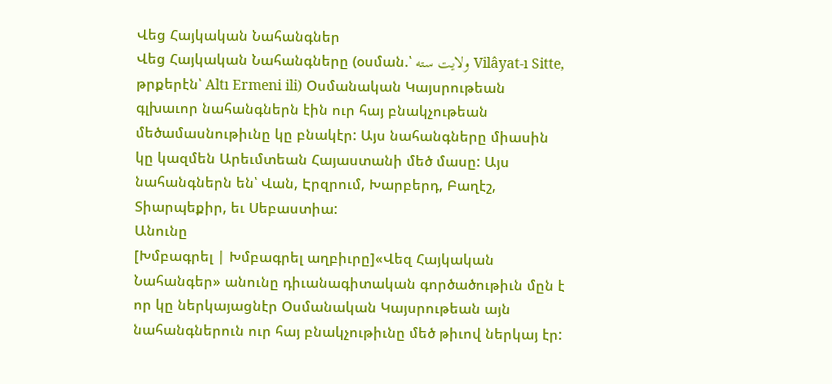Վեց Հայկական Նահանգներ
Վեց Հայկական Նահանգները (օսման.՝ ولايت سته Vilâyat-ı Sitte, թրքերէն՝ Altı Ermeni ili) Օսմանական Կայսրութեան գլխաւոր նահանգներն էին ուր հայ բնակչութեան մեծամասնութիւնը կը բնակէր: Այս նահանգները միասին կը կազմեն Արեւմտեան Հայաստանի մեծ մասը: Այս նահանգներն են՝ Վան, Էրզրում, Խարբերդ, Բաղէշ, Տիարպեքիր, եւ Սեբաստիա:
Անունը
[Խմբագրել | Խմբագրել աղբիւրը]«Վեզ Հայկական Նահանգեր» անունը դիւանագիտական գործածութիւն մըն է որ կը ներկայացնէր Օսմանական Կայսրութեան այն նահանգներուն ուր հայ բնակչութիւնը մեծ թիւով ներկայ էր: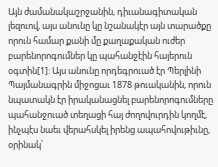Այն ժամանակաշրջանին, դիւանագիտական լեզուով, այս անունը կը նշանակէր այն տարածքը որուն համար քանի մը քաղաքական ուժեր բարենորոգումներ կը պահանջէին հայերուն օգտին[1]: Այս անունը որդեգրուած էր Պերլինի Պայմանագրին միջոցաւ 1878 թուականին, որուն նպատակն էր իրականացնել բարենորոգումները պահանջուած տեղացի հայ ժողովուրդին կողմէ, ինչպէս նաեւ վերահսկել իրենց ապահովութիւնը, օրինակ՝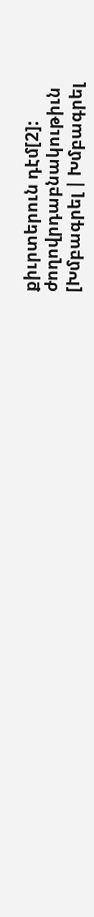քիւրտերուն դէմ[2]:
ժողովրդաբնակութիւն
[Խմբագրել | Խմբագրել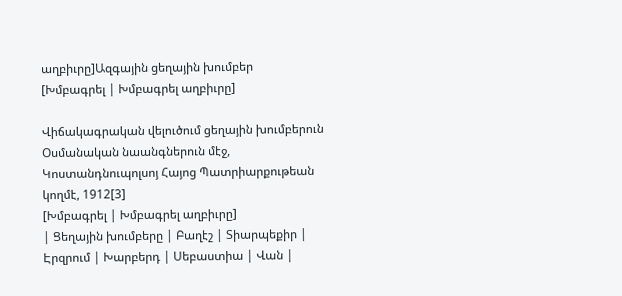աղբիւրը]Ազգային ցեղային խումբեր
[Խմբագրել | Խմբագրել աղբիւրը]

Վիճակագրական վելուծում ցեղային խումբերուն Օսմանական նաանգներուն մէջ, Կոստանդնուպոլսոյ Հայոց Պատրիարքութեան կողմէ, 1912[3]
[Խմբագրել | Խմբագրել աղբիւրը]
| Ցեղային խումբերը | Բաղէշ | Տիարպեքիր | Էրզրում | Խարբերդ | Սեբաստիա | Վան |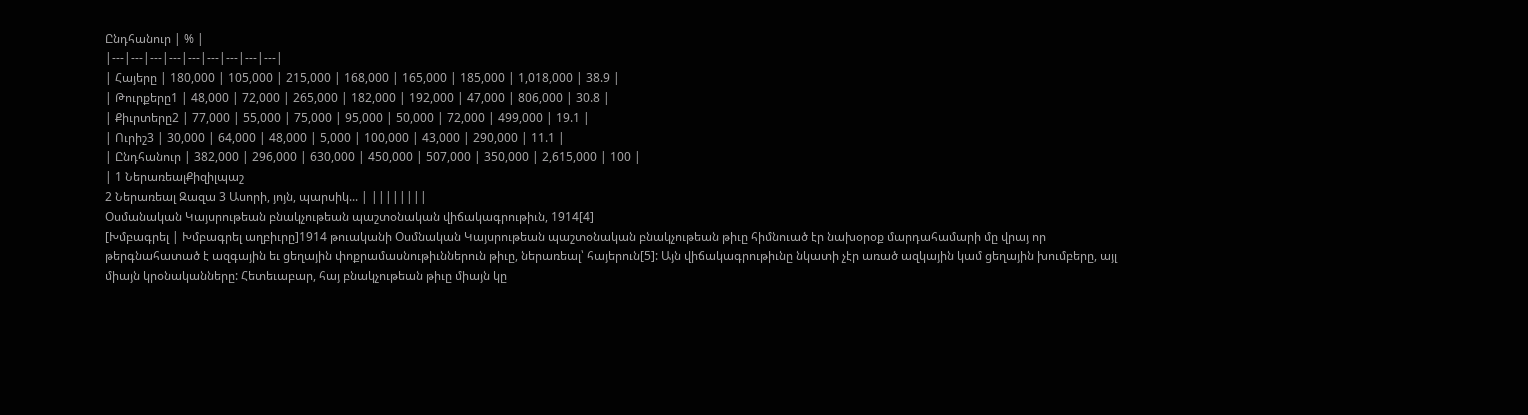Ընդհանուր | % |
|---|---|---|---|---|---|---|---|---|
| Հայերը | 180,000 | 105,000 | 215,000 | 168,000 | 165,000 | 185,000 | 1,018,000 | 38.9 |
| Թուրքերը1 | 48,000 | 72,000 | 265,000 | 182,000 | 192,000 | 47,000 | 806,000 | 30.8 |
| Քիւրտերը2 | 77,000 | 55,000 | 75,000 | 95,000 | 50,000 | 72,000 | 499,000 | 19.1 |
| Ուրիշ3 | 30,000 | 64,000 | 48,000 | 5,000 | 100,000 | 43,000 | 290,000 | 11.1 |
| Ընդհանուր | 382,000 | 296,000 | 630,000 | 450,000 | 507,000 | 350,000 | 2,615,000 | 100 |
| 1 ՆերառեալՔիզիլպաշ
2 Ներառեալ Զազա 3 Ասորի, յոյն, պարսիկ... | ||||||||
Օսմանական Կայսրութեան բնակչութեան պաշտօնական վիճակագրութիւն, 1914[4]
[Խմբագրել | Խմբագրել աղբիւրը]1914 թուականի Օսմնական Կայսրութեան պաշտօնական բնակչութեան թիւը հիմնուած էր նախօրօք մարդահամարի մը վրայ որ թերգնահատած է ազգային եւ ցեղային փոքրամասնութիւններուն թիւը, ներառեալ՝ հայերուն[5]: Այն վիճակագրութիւնը նկատի չէր առած ազկային կամ ցեղային խումբերը, այլ միայն կրօնականները: Հետեւաբար, հայ բնակչութեան թիւը միայն կը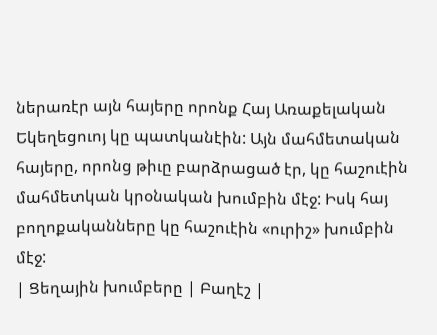ներառէր այն հայերը որոնք Հայ Առաքելական Եկեղեցուոյ կը պատկանէին: Այն մահմետական հայերը, որոնց թիւը բարձրացած էր, կը հաշուէին մահմետկան կրօնական խումբին մէջ: Իսկ հայ բողոքականները կը հաշուէին «ուրիշ» խումբին մէջ:
| Ցեղային խումբերը | Բաղէշ |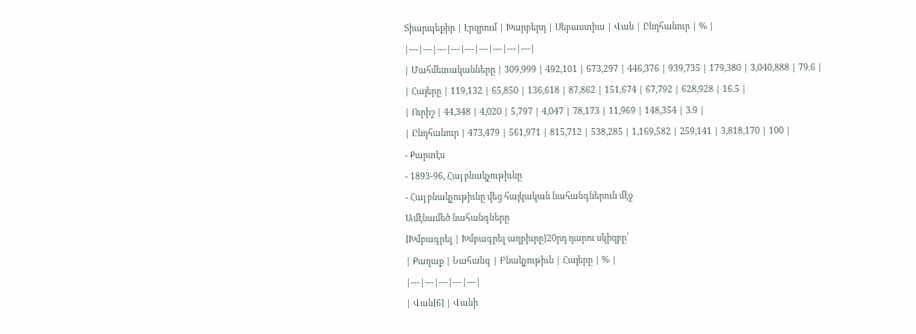Տիարպեքիր | Էրզրում | Խարբերդ | Սեբաստիա | Վան | Ընդհանուր | % |
|---|---|---|---|---|---|---|---|---|
| Մահմետականները | 309,999 | 492,101 | 673,297 | 446,376 | 939,735 | 179,380 | 3,040,888 | 79.6 |
| Հայերը | 119,132 | 65,850 | 136,618 | 87,862 | 151,674 | 67,792 | 628,928 | 16.5 |
| Ուրիշ | 44,348 | 4,020 | 5,797 | 4,047 | 78,173 | 11,969 | 148,354 | 3.9 |
| Ընդհանուր | 473,479 | 561,971 | 815,712 | 538,285 | 1,169,582 | 259,141 | 3,818,170 | 100 |
- Քարտէս
- 1893-96, Հայ բնակչութիւնը
- Հայ բնակչութիւնը վեց հայկական նահանգներուն մէջ
Ամէնամեծ նահանգները
[Խմբագրել | Խմբագրել աղբիւրը]20րդ դարու սկիզբը՝
| Քաղաք | Նահանգ | Բնակչութիւն | Հայերը | % |
|---|---|---|---|---|
| Վան[6] | Վանի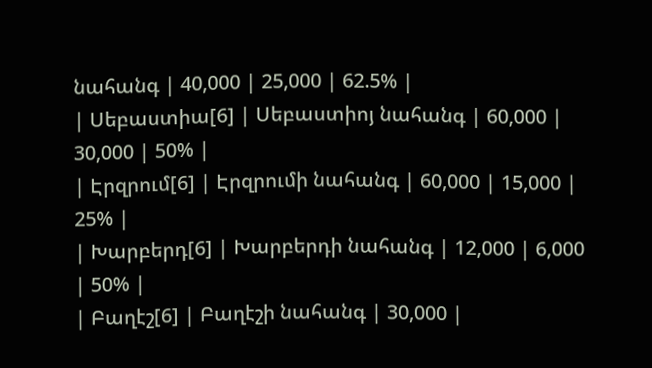նահանգ | 40,000 | 25,000 | 62.5% |
| Սեբաստիա[6] | Սեբաստիոյ նահանգ | 60,000 | 30,000 | 50% |
| Էրզրում[6] | Էրզրումի նահանգ | 60,000 | 15,000 | 25% |
| Խարբերդ[6] | Խարբերդի նահանգ | 12,000 | 6,000 | 50% |
| Բաղէշ[6] | Բաղէշի նահանգ | 30,000 |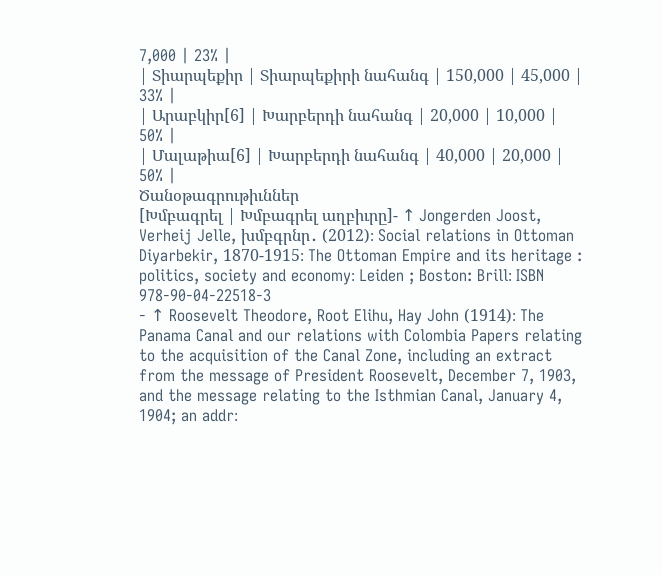7,000 | 23% |
| Տիարպեքիր | Տիարպեքիրի նահանգ | 150,000 | 45,000 | 33% |
| Արաբկիր[6] | Խարբերդի նահանգ | 20,000 | 10,000 | 50% |
| Մալաթիա[6] | Խարբերդի նահանգ | 40,000 | 20,000 | 50% |
Ծանօթագրութիւններ
[Խմբագրել | Խմբագրել աղբիւրը]- ↑ Jongerden Joost, Verheij Jelle, խմբգրնր․ (2012)։ Social relations in Ottoman Diyarbekir, 1870-1915։ The Ottoman Empire and its heritage : politics, society and economy։ Leiden ; Boston: Brill։ ISBN 978-90-04-22518-3
- ↑ Roosevelt Theodore, Root Elihu, Hay John (1914)։ The Panama Canal and our relations with Colombia Papers relating to the acquisition of the Canal Zone, including an extract from the message of President Roosevelt, December 7, 1903, and the message relating to the Isthmian Canal, January 4, 1904; an addr։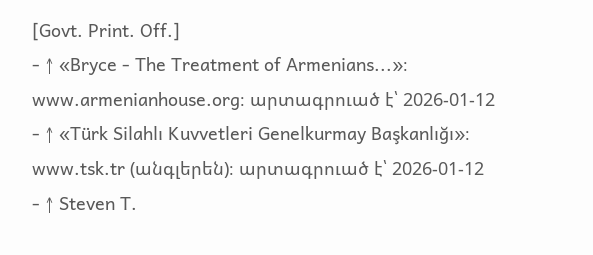[Govt. Print. Off.]
- ↑ «Bryce - The Treatment of Armenians...»։ www.armenianhouse.org։ արտագրուած է՝ 2026-01-12
- ↑ «Türk Silahlı Kuvvetleri Genelkurmay Başkanlığı»։ www.tsk.tr (անգլերեն)։ արտագրուած է՝ 2026-01-12
- ↑ Steven T.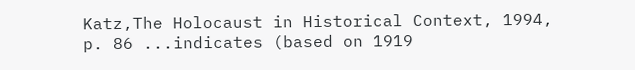Katz,The Holocaust in Historical Context, 1994, p. 86 ...indicates (based on 1919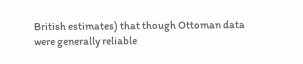British estimates) that though Ottoman data were generally reliable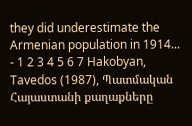they did underestimate the Armenian population in 1914...
- 1 2 3 4 5 6 7 Hakobyan, Tavedos (1987), Պատմական Հայաստանի քաղաքները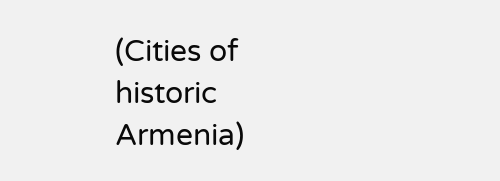(Cities of historic Armenia)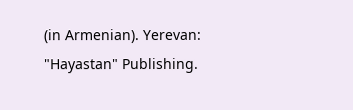(in Armenian). Yerevan: "Hayastan" Publishing.